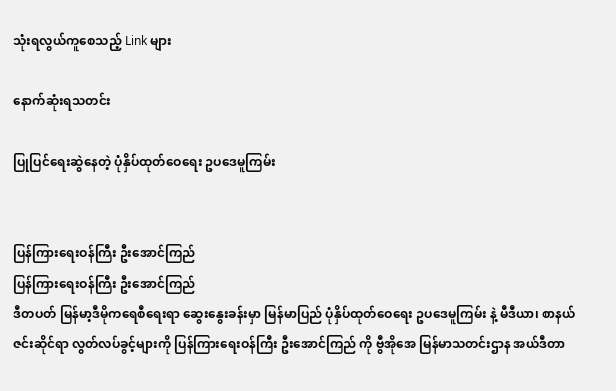သုံးရလွယ်ကူစေသည့် Link များ

နောက်ဆုံးရသတင်း

ပြုပြင်ရေးဆွဲနေတဲ့ ပုံနှိပ်ထုတ်ဝေရေး ဥပဒေမူကြမ်း


ပြန်ကြားရေးဝန်ကြီး ဦးအောင်ကြည်
ပြန်ကြားရေးဝန်ကြီး ဦးအောင်ကြည်
ဒီတပတ် မြန်မာ့ဒီမိုကရေစီရေးရာ ဆွေးနွေးခန်းမှာ မြန်မာပြည် ပုံနှိပ်ထုတ်ဝေရေး ဥပဒေမူကြမ်း နဲ့ မီဒီယာ၊ စာနယ်ဇင်းဆိုင်ရာ လွတ်လပ်ခွင့်များကို ပြန်ကြားရေးဝန်ကြီး ဦးအောင်ကြည် ကို ဗွီအိုအေ မြန်မာသတင်းဌာန အယ်ဒီတာ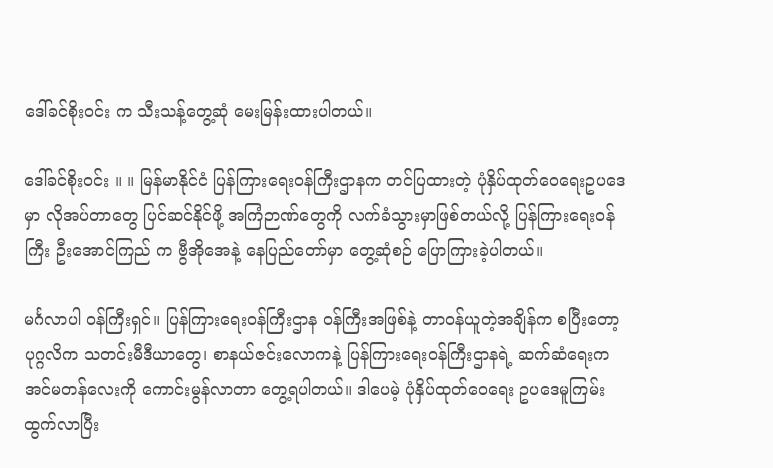ဒေါ်ခင်စိုးဝင်း က သီးသန့်တွေ့ဆုံ မေးမြန်းထားပါတယ်။

ဒေါ်ခင်စိုးဝင်း ။ ။ မြန်မာနိုင်ငံ ပြန်ကြားရေးဝန်ကြီးဌာနက တင်ပြထားတဲ့ ပုံနှိပ်ထုတ်ဝေရေးဥပဒေမှာ လိုအပ်တာတွေ ပြင်ဆင်နိုင်ဖို့ အကြံဉာဏ်တွေကို လက်ခံသွားမှာဖြစ်တယ်လို့ ပြန်ကြားရေးဝန်ကြီး ဦးအောင်ကြည် က ဗွီအိုအေနဲ့ နေပြည်တော်မှာ တွေ့ဆုံစဉ် ပြောကြားခဲ့ပါတယ်။

မင်္ဂလာပါ ဝန်ကြီးရှင်။ ပြန်ကြားရေးဝန်ကြီးဌာန ဝန်ကြီးအဖြစ်နဲ့ တာဝန်ယူတဲ့အချိန်က စပြီးတော့ ပုဂ္ဂလိက သတင်းမီဒီယာတွေ၊ စာနယ်ဇင်းလောကနဲ့ ပြန်ကြားရေးဝန်ကြီးဌာနရဲ့ ဆက်ဆံရေးက အင်မတန်လေးကို ကောင်းမွန်လာတာ တွေ့ရပါတယ်။ ဒါပေမဲ့ ပုံနှိပ်ထုတ်ဝေရေး ဥပဒေမူကြမ်း ထွက်လာပြီး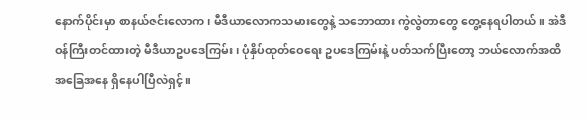နောက်ပိုင်းမှာ စာနယ်ဇင်းလောက၊ မီဒီယာလောကသမားတွေနဲ့ သဘောထား ကွဲလွဲတာတွေ တွေ့နေရပါတယ်။ အဲဒီ ဝန်ကြီးတင်ထားတဲ့ မီဒီယာဥပဒေကြမ်း၊ ပုံနှိပ်ထုတ်ဝေရေး ဥပဒေကြမ်းနဲ့ ပတ်သက်ပြီးတော့ ဘယ်လောက်အထိ အခြေအနေ ရှိနေပါပြီလဲရှင့်။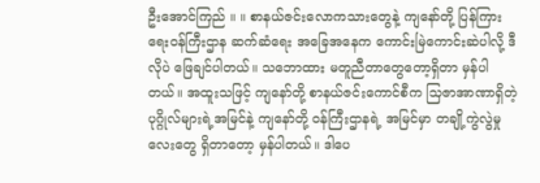ဦးအောင်ကြည် ။ ။ စာနယ်ဇင်းလောကသားတွေနဲ့ ကျနော်တို့ ပြန်ကြားရေးဝန်ကြီးဌာန ဆက်ဆံရေး အခြေအနေက ကောင်းမြဲကောင်းဆဲပါလို့ ဒီလိုပဲ ဖြေချင်ပါတယ်။ သဘောထား မတူညီတာတွေတော့ရှိတာ မှန်ပါတယ်။ အထူးသဖြင့် ကျနော်တို့ စာနယ်ဇင်းကောင်စီက သြဇာအာဏာရှိတဲ့ ပုဂ္ဂိုလ်များရဲ့အမြင်နဲ့ ကျနော်တို့ ဝန်ကြီးဌာနရဲ့ အမြင်မှာ တချို့ကွဲလွဲမှုလေးတွေ ရှိတာတော့ မှန်ပါတယ်။ ဒါပေ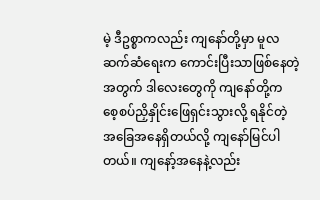မဲ့ ဒီဥစ္စာကလည်း ကျနော်တို့မှာ မူလဆက်ဆံရေးက ကောင်းပြီးသာဖြစ်နေတဲ့အတွက် ဒါလေးတွေကို ကျနော်တို့က စေ့စပ်ညှိနှိုင်းဖြေရှင်းသွားလို့ ရနိုင်တဲ့ အခြေအနေရှိတယ်လို့ ကျနော်မြင်ပါတယ်။ ကျနော့်အနေနဲ့လည်း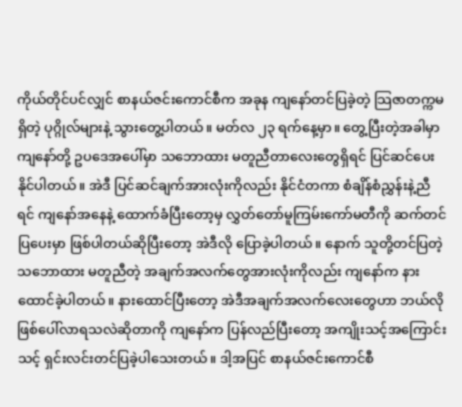ကိုယ်တိုင်ပင်လျှင် စာနယ်ဇင်းကောင်စီက အခုန ကျနော်တင်ပြခဲ့တဲ့ သြဇာတက္ကမရှိတဲ့ ပုဂ္ဂိုလ်များနဲ့ သွားတွေ့ပါတယ်။ မတ်လ ၂၃ ရက်နေ့မှာ။ တွေ့ပြီးတဲ့အခါမှာ ကျနော်တို့ ဥပဒေအပေါ်မှာ သဘောထား မတူညီတာလေးတွေရှိရင် ပြင်ဆင်ပေးနိုင်ပါတယ်။ အဲဒီ ပြင်ဆင်ချက်အားလုံးကိုလည်း နိုင်ငံတကာ စံချိန်စံညွှန်းနဲ့ညီရင် ကျနော်အနေနဲ့ ထောက်ခံပြီးတော့မှ လွှတ်တော်မူကြမ်းကော်မတီကို ဆက်တင်ပြပေးမှာ ဖြစ်ပါတယ်ဆိုပြီးတော့ အဲဒီလို ပြောခဲ့ပါတယ်။ နောက် သူတို့တင်ပြတဲ့ သဘောထား မတူညီတဲ့ အချက်အလက်တွေအားလုံးကိုလည်း ကျနော်က နားထောင်ခဲ့ပါတယ်။ နားထောင်ပြီးတော့ အဲဒီအချက်အလက်လေးတွေဟာ ဘယ်လိုဖြစ်ပေါ်လာရသလဲဆိုတာကို ကျနော်က ပြန်လည်ပြီးတော့ အကျိုးသင့်အကြောင်းသင့် ရှင်းလင်းတင်ပြခဲ့ပါသေးတယ်။ ဒါ့အပြင် စာနယ်ဇင်းကောင်စီ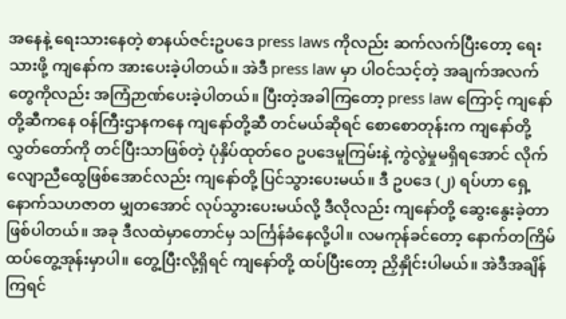အနေနဲ့ ရေးသားနေတဲ့ စာနယ်ဇင်းဥပဒေ press laws ကိုလည်း ဆက်လက်ပြီးတော့ ရေးသားဖို့ ကျနော်က အားပေးခဲ့ပါတယ်။ အဲဒီ press law မှာ ပါဝင်သင့်တဲ့ အချက်အလက်တွေကိုလည်း အကြံဉာဏ်ပေးခဲ့ပါတယ်။ ပြီးတဲ့အခါကြတော့ press law ကြောင့် ကျနော်တို့ဆီကနေ ဝန်ကြီးဌာနကနေ ကျနော်တို့ဆီ တင်မယ်ဆိုရင် စောစောတုန်းက ကျနော်တို့ လွှတ်တော်ကို တင်ပြီးသာဖြစ်တဲ့ ပုံနှိပ်ထုတ်ဝေ ဥပဒေမူကြမ်းနဲ့ ကွဲလွဲမှုမရှိရအောင် လိုက်လျောညီထွေဖြစ်အောင်လည်း ကျနော်တို့ ပြင်သွားပေးမယ်။ ဒီ ဥပဒေ (၂) ရပ်ဟာ ရှေ့နောက်သဟဇာတ မျှတအောင် လုပ်သွားပေးမယ်လို့ ဒီလိုလည်း ကျနော်တို့ ဆွေးနွေးခဲ့တာ ဖြစ်ပါတယ်။ အခု ဒီလထဲမှာတောင်မှ သင်္ကြန်ခံနေလို့ပါ။ လမကုန်ခင်တော့ နောက်တကြိမ် ထပ်တွေ့အုန်းမှာပါ။ တွေ့ပြီးလို့ရှိရင် ကျနော်တို့ ထပ်ပြီးတော့ ညှိနှိုင်းပါမယ်။ အဲဒီအချိန်ကြရင်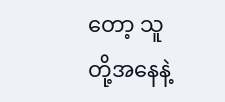တော့ သူတို့အနေနဲ့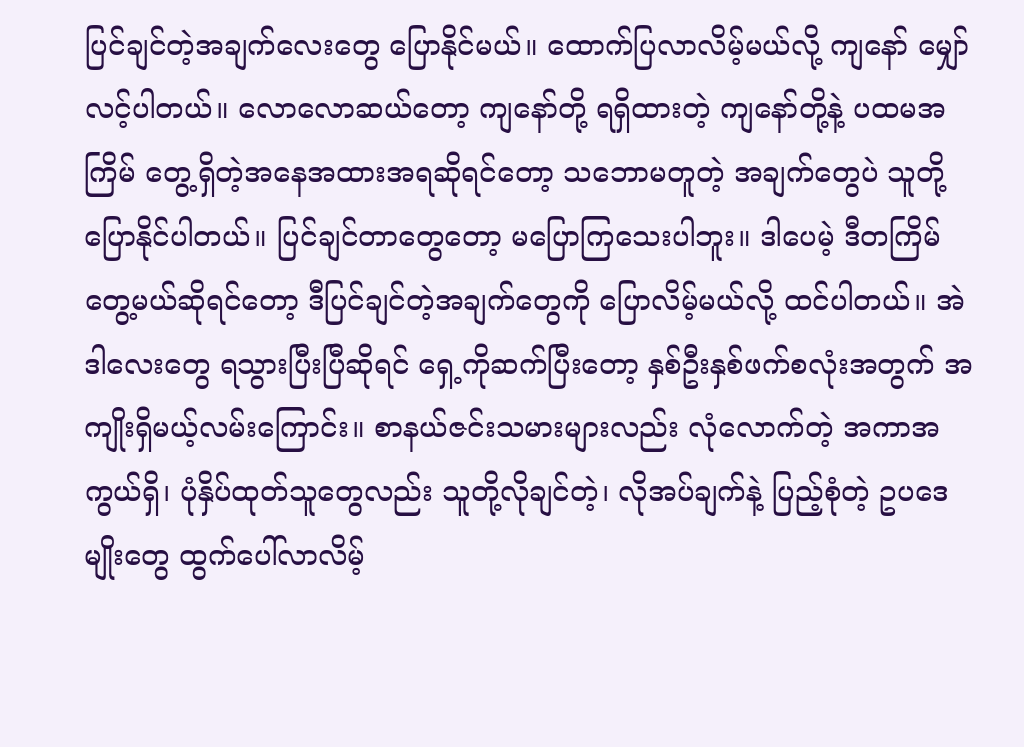ပြင်ချင်တဲ့အချက်လေးတွေ ပြောနိုင်မယ်။ ထောက်ပြလာလိမ့်မယ်လို့ ကျနော် မျှော်လင့်ပါတယ်။ လောလောဆယ်တော့ ကျနော်တို့ ရရှိထားတဲ့ ကျနော်တို့နဲ့ ပထမအကြိမ် တွေ့ရှိတဲ့အနေအထားအရဆိုရင်တော့ သဘောမတူတဲ့ အချက်တွေပဲ သူတို့ပြောနိုင်ပါတယ်။ ပြင်ချင်တာတွေတော့ မပြောကြသေးပါဘူး။ ဒါပေမဲ့ ဒီတကြိမ်တွေ့မယ်ဆိုရင်တော့ ဒီပြင်ချင်တဲ့အချက်တွေကို ပြောလိမ့်မယ်လို့ ထင်ပါတယ်။ အဲဒါလေးတွေ ရသွားပြီးပြီဆိုရင် ရှေ့ကိုဆက်ပြီးတော့ နှစ်ဦးနှစ်ဖက်စလုံးအတွက် အကျိုးရှိမယ့်လမ်းကြောင်း။ စာနယ်ဇင်းသမားများလည်း လုံလောက်တဲ့ အကာအကွယ်ရှိ၊ ပုံနှိပ်ထုတ်သူတွေလည်း သူတို့လိုချင်တဲ့၊ လိုအပ်ချက်နဲ့ ပြည့်စုံတဲ့ ဥပဒေမျိုးတွေ ထွက်ပေါ်လာလိမ့်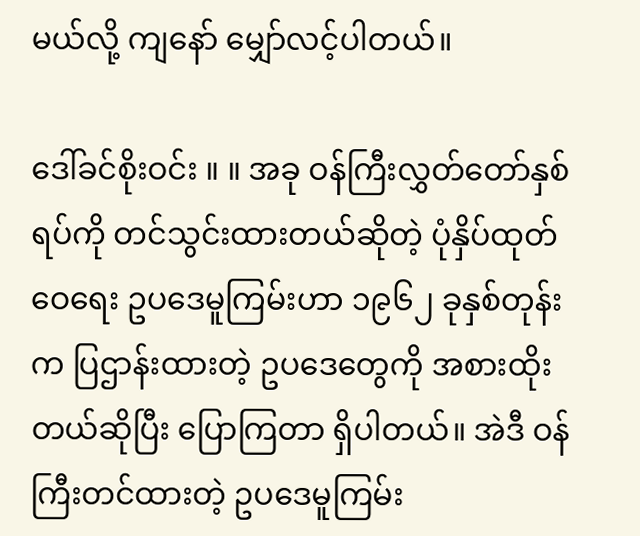မယ်လို့ ကျနော် မျှော်လင့်ပါတယ်။

ဒေါ်ခင်စိုးဝင်း ။ ။ အခု ဝန်ကြီးလွှတ်တော်နှစ်ရပ်ကို တင်သွင်းထားတယ်ဆိုတဲ့ ပုံနှိပ်ထုတ်ဝေရေး ဥပဒေမူကြမ်းဟာ ၁၉၆၂ ခုနှစ်တုန်းက ပြဌာန်းထားတဲ့ ဥပဒေတွေကို အစားထိုးတယ်ဆိုပြီး ပြောကြတာ ရှိပါတယ်။ အဲဒီ ဝန်ကြီးတင်ထားတဲ့ ဥပဒေမူကြမ်း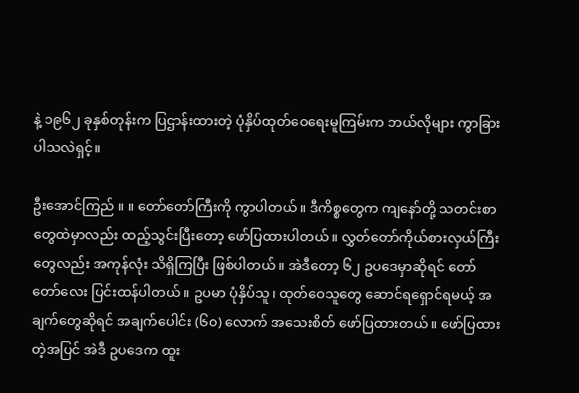နဲ့ ၁၉၆၂ ခုနှစ်တုန်းက ပြဌာန်းထားတဲ့ ပုံနှိပ်ထုတ်ဝေရေးမူကြမ်းက ဘယ်လိုများ ကွာခြားပါသလဲရှင့်။

ဦးအောင်ကြည် ။ ။ တော်တော်ကြီးကို ကွာပါတယ်။ ဒီကိစ္စတွေက ကျနော်တို့ သတင်းစာတွေထဲမှာလည်း ထည့်သွင်းပြီးတော့ ဖော်ပြထားပါတယ်။ လွှတ်တော်ကိုယ်စားလှယ်ကြီးတွေလည်း အကုန်လုံး သိရှိကြပြီး ဖြစ်ပါတယ်။ အဲဒီတော့ ၆၂ ဥပဒေမှာဆိုရင် တော်တော်လေး ပြင်းထန်ပါတယ်။ ဥပမာ ပုံနှိပ်သူ၊ ထုတ်ဝေသူတွေ ဆောင်ရရှောင်ရမယ့် အချက်တွေဆိုရင် အချက်ပေါင်း (၆၀) လောက် အသေးစိတ် ဖော်ပြထားတယ်။ ဖော်ပြထားတဲ့အပြင် အဲဒီ ဥပဒေက ထူး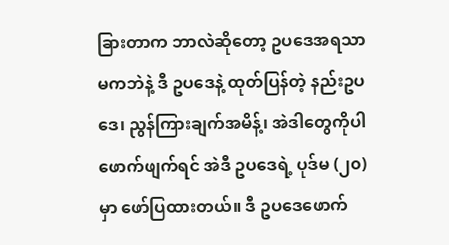ခြားတာက ဘာလဲဆိုတော့ ဥပဒေအရသာမကဘဲနဲ့ ဒီ ဥပဒေနဲ့ ထုတ်ပြန်တဲ့ နည်းဥပဒေ၊ ညွန်ကြားချက်အမိန့်၊ အဲဒါတွေကိုပါ ဖောက်ဖျက်ရင် အဲဒီ ဥပဒေရဲ့ ပုဒ်မ (၂၀) မှာ ဖော်ပြထားတယ်။ ဒီ ဥပဒေဖောက်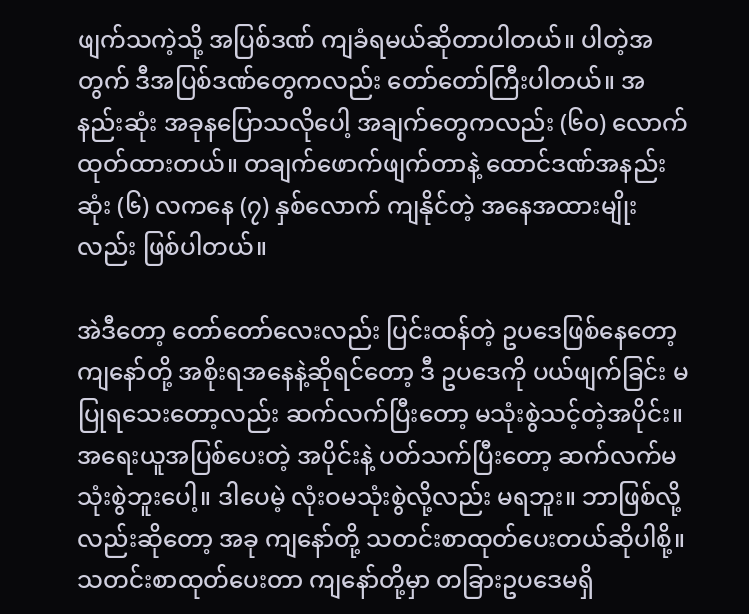ဖျက်သကဲ့သို့ အပြစ်ဒဏ် ကျခံရမယ်ဆိုတာပါတယ်။ ပါတဲ့အတွက် ဒီအပြစ်ဒဏ်တွေကလည်း တော်တော်ကြီးပါတယ်။ အနည်းဆုံး အခုနပြောသလိုပေါ့ အချက်တွေကလည်း (၆၀) လောက် ထုတ်ထားတယ်။ တချက်ဖောက်ဖျက်တာနဲ့ ထောင်ဒဏ်အနည်းဆုံး (၆) လကနေ (၇) နှစ်လောက် ကျနိုင်တဲ့ အနေအထားမျိုးလည်း ဖြစ်ပါတယ်။

အဲဒီတော့ တော်တော်လေးလည်း ပြင်းထန်တဲ့ ဥပဒေဖြစ်နေတော့ ကျနော်တို့ အစိုးရအနေနဲ့ဆိုရင်တော့ ဒီ ဥပဒေကို ပယ်ဖျက်ခြင်း မပြုရသေးတော့လည်း ဆက်လက်ပြီးတော့ မသုံးစွဲသင့်တဲ့အပိုင်း။ အရေးယူအပြစ်ပေးတဲ့ အပိုင်းနဲ့ ပတ်သက်ပြီးတော့ ဆက်လက်မသုံးစွဲဘူးပေါ့။ ဒါပေမဲ့ လုံးဝမသုံးစွဲလို့လည်း မရဘူး။ ဘာဖြစ်လို့လည်းဆိုတော့ အခု ကျနော်တို့ သတင်းစာထုတ်ပေးတယ်ဆိုပါစို့။ သတင်းစာထုတ်ပေးတာ ကျနော်တို့မှာ တခြားဥပဒေမရှိ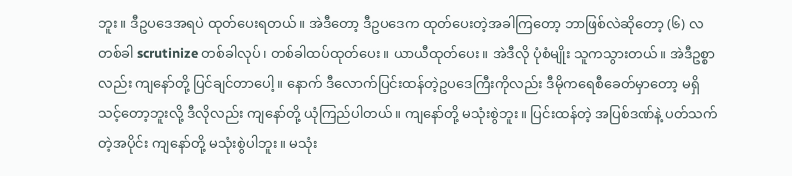ဘူး။ ဒီဥပဒေအရပဲ ထုတ်ပေးရတယ်။ အဲဒီတော့ ဒီဥပဒေက ထုတ်ပေးတဲ့အခါကြတော့ ဘာဖြစ်လဲဆိုတော့ (၆) လ တစ်ခါ scrutinize တစ်ခါလုပ်၊ တစ်ခါထပ်ထုတ်ပေး။ ယာယီထုတ်ပေး။ အဲဒီလို ပုံစံမျိုး သူကသွားတယ်။ အဲဒီဥစ္စာလည်း ကျနော်တို့ ပြင်ချင်တာပေါ့။ နောက် ဒီလောက်ပြင်းထန်တဲ့ဥပဒေကြီးကိုလည်း ဒီမိုကရေစီခေတ်မှာတော့ မရှိသင့်တော့ဘူးလို့ ဒီလိုလည်း ကျနော်တို့ ယုံကြည်ပါတယ်။ ကျနော်တို့ မသုံးစွဲဘူး။ ပြင်းထန်တဲ့ အပြစ်ဒဏ်နဲ့ ပတ်သက်တဲ့အပိုင်း ကျနော်တို့ မသုံးစွဲပါဘူး။ မသုံး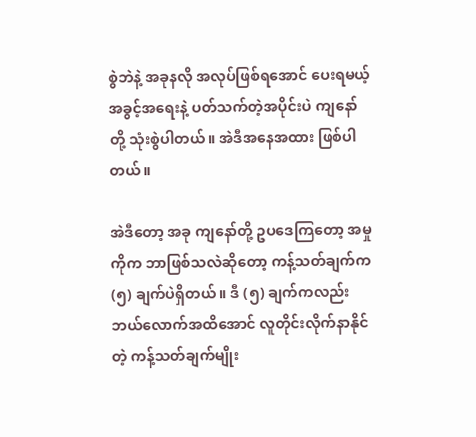စွဲဘဲနဲ့ အခုနလို အလုပ်ဖြစ်ရအောင် ပေးရမယ့်အခွင့်အရေးနဲ့ ပတ်သက်တဲ့အပိုင်းပဲ ကျနော်တို့ သုံးစွဲပါတယ်။ အဲဒီအနေအထား ဖြစ်ပါတယ်။

အဲဒီတော့ အခု ကျနော်တို့ ဥပဒေကြတော့ အမှုကိုက ဘာဖြစ်သလဲဆိုတော့ ကန့်သတ်ချက်က (၅) ချက်ပဲရှိတယ်။ ဒီ (၅) ချက်ကလည်း ဘယ်လောက်အထိအောင် လူတိုင်းလိုက်နာနိုင်တဲ့ ကန့်သတ်ချက်မျိုး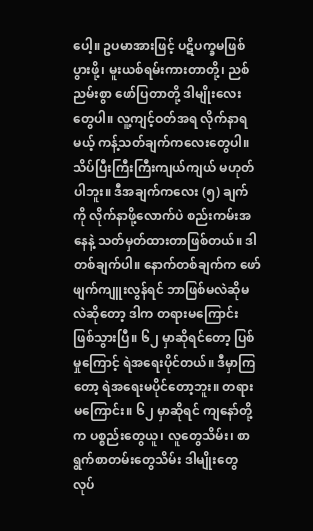ပေါ့။ ဥပမာအားဖြင့် ပဋိပက္ခမဖြစ်ပွားဖို့၊ မူးယစ်ရမ်းကားတာတို့၊ ညစ်ညမ်းစွာ ဖော်ပြတာတို့ ဒါမျိုးလေးတွေပါ။ လူ့ကျင့်ဝတ်အရ လိုက်နာရမယ့် ကန့်သတ်ချက်ကလေးတွေပါ။ သိပ်ပြီးကြီးကြီးကျယ်ကျယ် မဟုတ်ပါဘူး။ ဒီအချက်ကလေး (၅) ချက်ကို လိုက်နာဖို့လောက်ပဲ စည်းကမ်းအနေနဲ့ သတ်မှတ်ထားတာဖြစ်တယ်။ ဒါတစ်ချက်ပါ။ နောက်တစ်ချက်က ဖော်ဖျက်ကျူးလွန်ရင် ဘာဖြစ်မလဲဆိုမလဲဆိုတော့ ဒါက တရားမကြောင်း ဖြစ်သွားပြီ။ ၆၂ မှာဆိုရင်တော့ ပြစ်မှုကြောင့် ရဲအရေးပိုင်တယ်။ ဒီမှာကြတော့ ရဲအရေးမပိုင်တော့ဘူး။ တရားမကြောင်း။ ၆၂ မှာဆိုရင် ကျနော်တို့က ပစ္စည်းတွေယူ၊ လူတွေသိမ်း၊ စာရွက်စာတမ်းတွေသိမ်း ဒါမျိုးတွေ လုပ်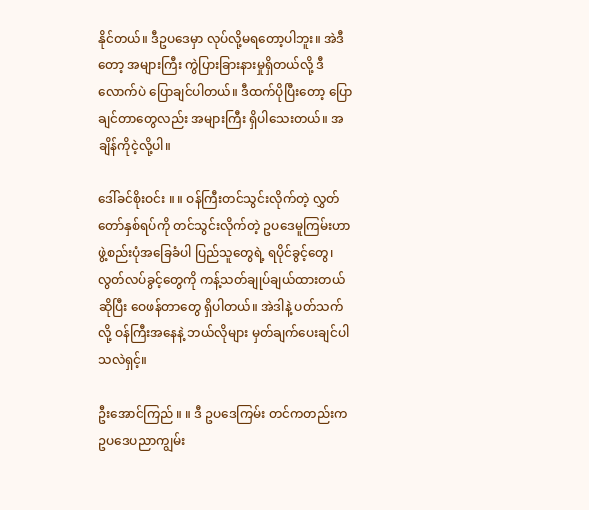နိုင်တယ်။ ဒီဥပဒေမှာ လုပ်လို့မရတော့ပါဘူး။ အဲဒီတော့ အများကြီး ကွဲပြားခြားနားမှုရှိတယ်လို့ ဒီလောက်ပဲ ပြောချင်ပါတယ်။ ဒီထက်ပိုပြီးတော့ ပြောချင်တာတွေလည်း အများကြီး ရှိပါသေးတယ်။ အချိန်ကိုငဲ့လို့ပါ။

ဒေါ်ခင်စိုးဝင်း ။ ။ ဝန်ကြီးတင်သွင်းလိုက်တဲ့ လွှတ်တော်နှစ်ရပ်ကို တင်သွင်းလိုက်တဲ့ ဥပဒေမူကြမ်းဟာ ဖွဲ့စည်းပုံအခြေခံပါ ပြည်သူတွေရဲ့ ရပိုင်ခွင့်တွေ၊ လွတ်လပ်ခွင့်တွေကို ကန့်သတ်ချုပ်ချယ်ထားတယ်ဆိုပြီး ဝေဖန်တာတွေ ရှိပါတယ်။ အဲဒါနဲ့ ပတ်သက်လို့ ဝန်ကြီးအနေနဲ့ ဘယ်လိုများ မှတ်ချက်ပေးချင်ပါသလဲရှင့်။

ဦးအောင်ကြည် ။ ။ ဒီ ဥပဒေကြမ်း တင်ကတည်းက ဥပဒေပညာကျွမ်း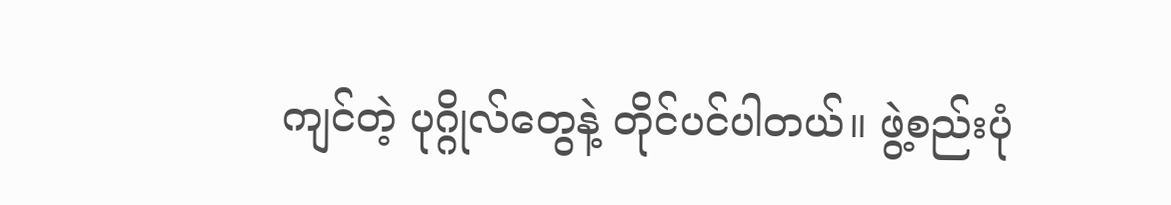ကျင်တဲ့ ပုဂ္ဂိုလ်တွေနဲ့ တိုင်ပင်ပါတယ်။ ဖွဲ့စည်းပုံ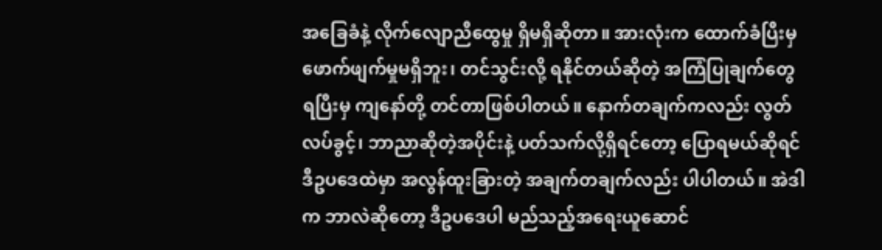အခြေခံနဲ့ လိုက်လျောညီထွေမှု ရှိမရှိဆိုတာ။ အားလုံးက ထောက်ခံပြီးမှ ဖောက်ဖျက်မှုမရှိဘူး၊ တင်သွင်းလို့ ရနိုင်တယ်ဆိုတဲ့ အကြံပြုချက်တွေ ရပြီးမှ ကျနော်တို့ တင်တာဖြစ်ပါတယ်။ နောက်တချက်ကလည်း လွတ်လပ်ခွင့်၊ ဘာညာဆိုတဲ့အပိုင်းနဲ့ ပတ်သက်လို့ရှိရင်တော့ ပြောရမယ်ဆိုရင် ဒီဥပဒေထဲမှာ အလွန်ထူးခြားတဲ့ အချက်တချက်လည်း ပါပါတယ်။ အဲဒါက ဘာလဲဆိုတော့ ဒီဥပဒေပါ မည်သည့်အရေးယူဆောင်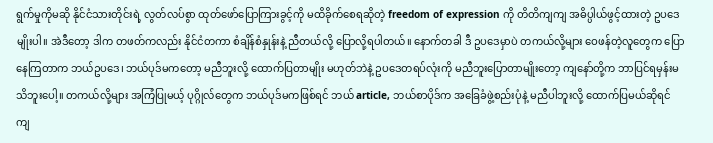ရွက်မှုကိုမဆို နိုင်ငံသားတိုင်းရဲ့ လွတ်လပ်စွာ ထုတ်ဖော်ပြောကြားခွင့်ကို မထိခိုက်စေရဆိုတဲ့ freedom of expression ကို တိတိကျကျ အဓိပ္ပါယ်ဖွင့်ထားတဲ့ ဥပဒေမျိုးပါ။ အဲဒီတော့ ဒါက တဖတ်ကလည်း နိုင်ငံတကာ စံချိန်စံနှုန်းနဲ့ ညီတယ်လို့ ပြောလို့ရပါတယ်။ နောက်တခါ ဒီ ဥပဒေမှာပဲ တကယ်လို့များ ဝေဖန်တဲ့လူတွေက ပြောနေကြတာက ဘယ်ဥပဒေ၊ ဘယ်ပုဒ်မကတော့ မညီဘူးလို့ ထောက်ပြတာမျိုး မဟုတ်ဘဲနဲ့ ဥပဒေတရပ်လုံးကို မညီဘူးပြောတာမျိုးတော့ ကျနော်တို့က ဘာပြင်ရမှန်းမသိဘူးပေါ့။ တကယ်လို့များ အကြံပြုမယ့် ပုဂ္ဂိုလ်တွေက ဘယ်ပုဒ်မကဖြစ်ရင် ဘယ် article, ဘယ်စာပိုဒ်က အခြေခံဖွဲ့စည်းပုံနဲ့ မညီပါဘူးလို့ ထောက်ပြမယ်ဆိုရင် ကျ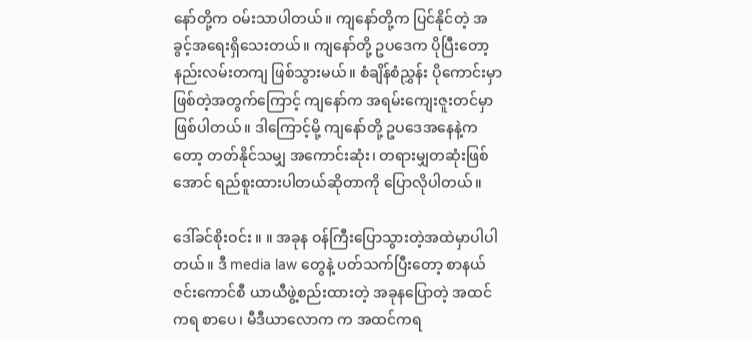နော်တို့က ဝမ်းသာပါတယ်။ ကျနော်တို့က ပြင်နိုင်တဲ့ အခွင့်အရေးရှိသေးတယ်။ ကျနော်တို့ ဥပဒေက ပိုပြီးတော့ နည်းလမ်းတကျ ဖြစ်သွားမယ်။ စံချိန်စံညွှန်း ပိုကောင်းမှာ ဖြစ်တဲ့အတွက်ကြောင့် ကျနော်က အရမ်းကျေးဇူးတင်မှာ ဖြစ်ပါတယ်။ ဒါကြောင့်မို့ ကျနော်တို့ ဥပဒေအနေနဲ့ကတော့ တတ်နိုင်သမျှ အကောင်းဆုံး၊ တရားမျှတဆုံးဖြစ်အောင် ရည်စူးထားပါတယ်ဆိုတာကို ပြောလိုပါတယ်။

ဒေါ်ခင်စိုးဝင်း ။ ။ အခုန ဝန်ကြီးပြောသွားတဲ့အထဲမှာပါပါတယ်။ ဒီ media law တွေနဲ့ ပတ်သက်ပြီးတော့ စာနယ်ဇင်းကောင်စီ ယာယီဖွဲ့စည်းထားတဲ့ အခုနပြောတဲ့ အထင်ကရ စာပေ၊ မီဒီယာလောက က အထင်ကရ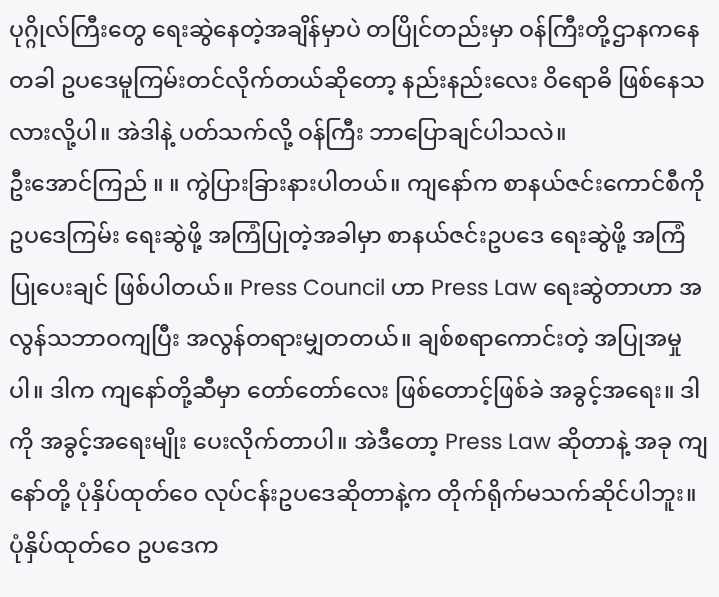ပုဂ္ဂိုလ်ကြီးတွေ ရေးဆွဲနေတဲ့အချိန်မှာပဲ တပြိုင်တည်းမှာ ဝန်ကြီးတို့ဌာနကနေတခါ ဥပဒေမူကြမ်းတင်လိုက်တယ်ဆိုတော့ နည်းနည်းလေး ဝိရောဓိ ဖြစ်နေသလားလို့ပါ။ အဲဒါနဲ့ ပတ်သက်လို့ ဝန်ကြီး ဘာပြောချင်ပါသလဲ။
ဦးအောင်ကြည် ။ ။ ကွဲပြားခြားနားပါတယ်။ ကျနော်က စာနယ်ဇင်းကောင်စီကို ဥပဒေကြမ်း ရေးဆွဲဖို့ အကြံပြုတဲ့အခါမှာ စာနယ်ဇင်းဥပဒေ ရေးဆွဲဖို့ အကြံပြုပေးချင် ဖြစ်ပါတယ်။ Press Council ဟာ Press Law ရေးဆွဲတာဟာ အလွန်သဘာဝကျပြီး အလွန်တရားမျှတတယ်။ ချစ်စရာကောင်းတဲ့ အပြုအမှုပါ။ ဒါက ကျနော်တို့ဆီမှာ တော်တော်လေး ဖြစ်တောင့်ဖြစ်ခဲ အခွင့်အရေး။ ဒါကို အခွင့်အရေးမျိုး ပေးလိုက်တာပါ။ အဲဒီတော့ Press Law ဆိုတာနဲ့ အခု ကျနော်တို့ ပုံနှိပ်ထုတ်ဝေ လုပ်ငန်းဥပဒေဆိုတာနဲ့က တိုက်ရိုက်မသက်ဆိုင်ပါဘူး။ ပုံနှိပ်ထုတ်ဝေ ဥပဒေက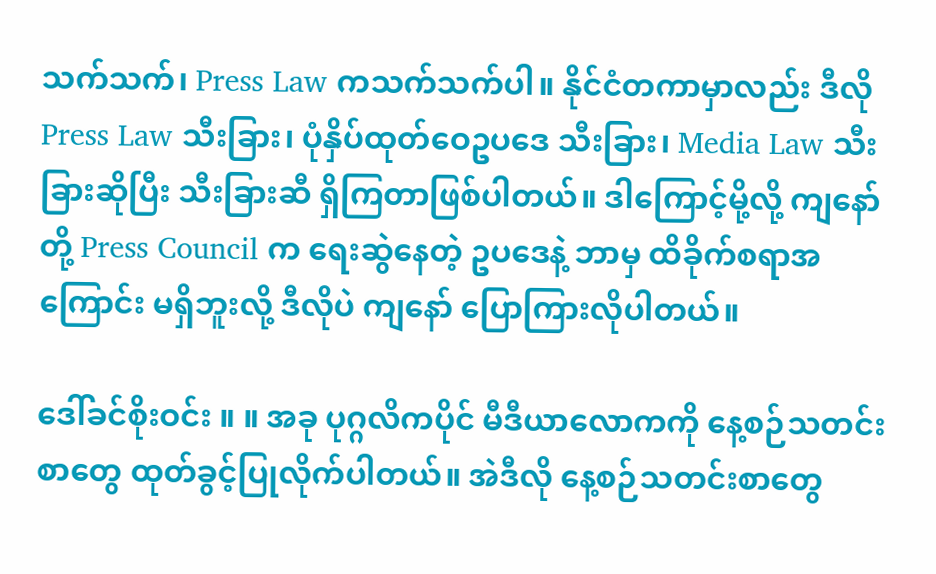သက်သက်၊ Press Law ကသက်သက်ပါ။ နိုင်ငံတကာမှာလည်း ဒီလို Press Law သီးခြား၊ ပုံနှိပ်ထုတ်ဝေဥပဒေ သီးခြား၊ Media Law သီးခြားဆိုပြီး သီးခြားဆီ ရှိကြတာဖြစ်ပါတယ်။ ဒါကြောင့်မို့လို့ ကျနော်တို့ Press Council က ရေးဆွဲနေတဲ့ ဥပဒေနဲ့ ဘာမှ ထိခိုက်စရာအကြောင်း မရှိဘူးလို့ ဒီလိုပဲ ကျနော် ပြောကြားလိုပါတယ်။

ဒေါ်ခင်စိုးဝင်း ။ ။ အခု ပုဂ္ဂလိကပိုင် မီဒီယာလောကကို နေ့စဉ်သတင်းစာတွေ ထုတ်ခွင့်ပြုလိုက်ပါတယ်။ အဲဒီလို နေ့စဉ်သတင်းစာတွေ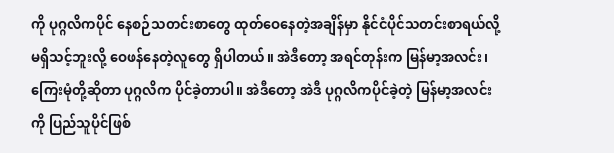ကို ပုဂ္ဂလိကပိုင် နေစဉ်သတင်းစာတွေ ထုတ်ဝေနေတဲ့အချိန်မှာ နိုင်ငံပိုင်သတင်းစာရယ်လို့ မရှိသင့်ဘူးလို့ ဝေဖန်နေတဲ့လူတွေ ရှိပါတယ်။ အဲဒီတော့ အရင်တုန်းက မြန်မာ့အလင်း၊ ကြေးမုံတို့ဆိုတာ ပုဂ္ဂလိက ပိုင်ခဲ့တာပါ။ အဲဒီတော့ အဲဒီ ပုဂ္ဂလိကပိုင်ခဲ့တဲ့ မြန်မာ့အလင်းကို ပြည်သူပိုင်ဖြစ်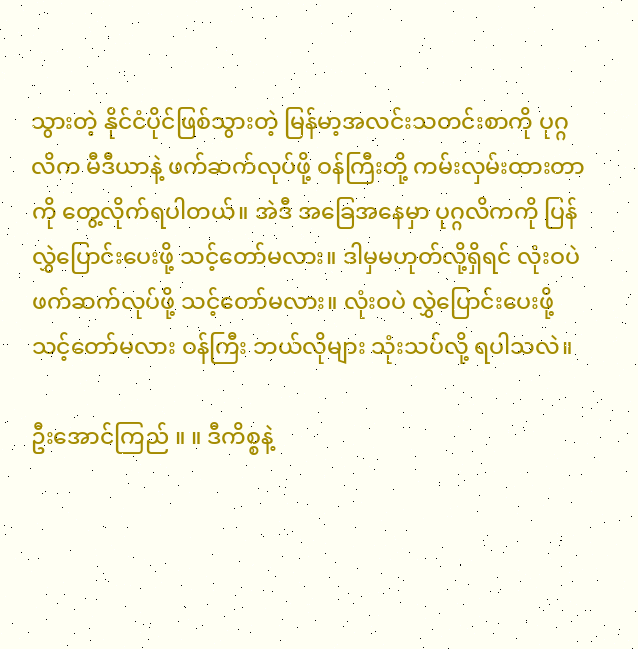သွားတဲ့ နိုင်ငံပိုင်ဖြစ်သွားတဲ့ မြန်မာ့အလင်းသတင်းစာကို ပုဂ္ဂလိက မီဒီယာနဲ့ ဖက်ဆက်လုပ်ဖို့ ဝန်ကြီးတို့ ကမ်းလှမ်းထားတာကို တွေ့လိုက်ရပါတယ်။ အဲဒီ အခြေအနေမှာ ပုဂ္ဂလိကကို ပြန်လွှဲပြောင်းပေးဖို့ သင့်တော်မလား။ ဒါမှမဟုတ်လို့ရှိရင် လုံးဝပဲ ဖက်ဆက်လုပ်ဖို့ သင့်တော်မလား။ လုံးဝပဲ လွှဲပြောင်းပေးဖို့ သင့်တော်မလား ဝန်ကြီး ဘယ်လိုများ သုံးသပ်လို့ ရပါသလဲ။

ဦးအောင်ကြည် ။ ။ ဒီကိစ္စနဲ့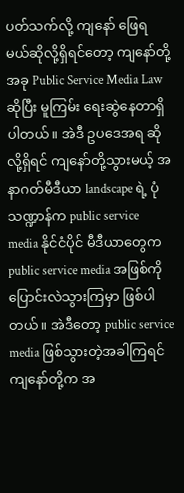ပတ်သက်လို့ ကျနော် ဖြေရမယ်ဆိုလို့ရှိရင်တော့ ကျနော်တို့ အခု Public Service Media Law ဆိုပြီး မူကြမ်း ရေးဆွဲနေတာရှိပါတယ်။ အဲဒီ ဥပဒေအရ ဆိုလို့ရှိရင် ကျနော်တို့သွားမယ့် အနာဂတ်မီဒီယာ landscape ရဲ့ ပုံသဏ္ဍာန်က public service media နိုင်ငံပိုင် မီဒီယာတွေက public service media အဖြစ်ကို ပြောင်းလဲသွားကြမှာ ဖြစ်ပါတယ်။ အဲဒီတော့ public service media ဖြစ်သွားတဲ့အခါကြရင် ကျနော်တို့က အ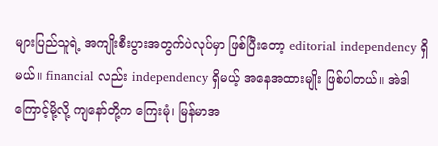များပြည်သူရဲ့ အကျိုးစီးပွားအတွက်ပဲလုပ်မှာ ဖြစ်ပြီးတော့ editorial independency ရှိမယ်။ financial လည်း independency ရှိမယ့် အနေအထားမျိုး ဖြစ်ပါတယ်။ အဲဒါကြောင့်မို့လို့ ကျနော်တို့က ကြေးမုံ၊ မြန်မာအ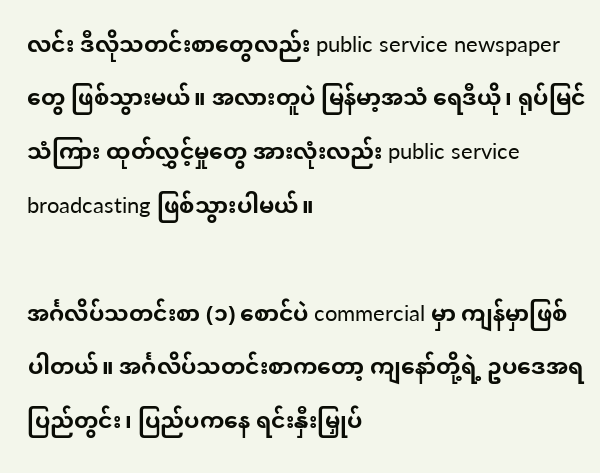လင်း ဒီလိုသတင်းစာတွေလည်း public service newspaper တွေ ဖြစ်သွားမယ်။ အလားတူပဲ မြန်မာ့အသံ ရေဒီယို၊ ရုပ်မြင်သံကြား ထုတ်လွှင့်မှုတွေ အားလုံးလည်း public service broadcasting ဖြစ်သွားပါမယ်။

အင်္ဂလိပ်သတင်းစာ (၁) စောင်ပဲ commercial မှာ ကျန်မှာဖြစ်ပါတယ်။ အင်္ဂလိပ်သတင်းစာကတော့ ကျနော်တို့ရဲ့ ဥပဒေအရ ပြည်တွင်း၊ ပြည်ပကနေ ရင်းနှီးမြှုပ်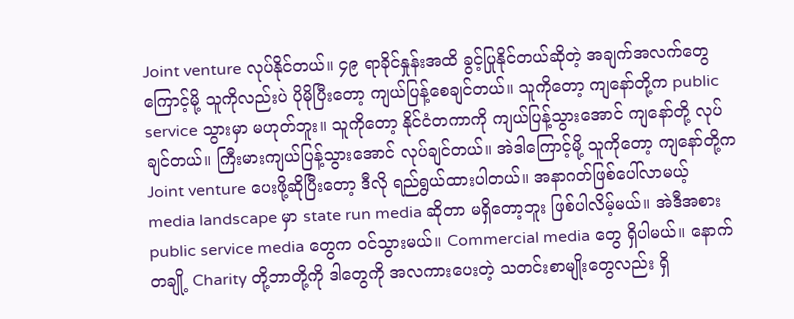Joint venture လုပ်နိုင်တယ်။ ၄၉ ရာခိုင်နှုန်းအထိ ခွင့်ပြုနိုင်တယ်ဆိုတဲ့ အချက်အလက်တွေကြောင့်မို့ သူကိုလည်းပဲ ပိုမိုပြီးတော့ ကျယ်ပြန့်စေချင်တယ်။ သူကိုတော့ ကျနော်တို့က public service သွားမှာ မဟုတ်ဘူး။ သူကိုတော့ နိုင်ငံတကာကို ကျယ်ပြန့်သွားအောင် ကျနော်တို့ လုပ်ချင်တယ်။ ကြီးမားကျယ်ပြန့်သွားအောင် လုပ်ချင်တယ်။ အဲဒါကြောင့်မို့ သူကိုတော့ ကျနော်တို့က Joint venture ပေးဖို့ဆိုပြီးတော့ ဒီလို ရည်ရွယ်ထားပါတယ်။ အနာဂတ်ဖြစ်ပေါ်လာမယ့် media landscape မှာ state run media ဆိုတာ မရှိတော့ဘူး ဖြစ်ပါလိမ့်မယ်။ အဲဒီအစား public service media တွေက ဝင်သွားမယ်။ Commercial media တွေ ရှိပါမယ်။ နောက်တချို့ Charity တို့ဘာတို့ကို ဒါတွေကို အလကားပေးတဲ့ သတင်းစာမျိုးတွေလည်း ရှိ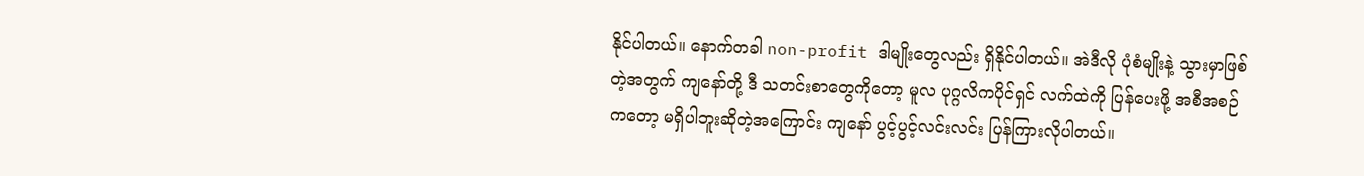နိုင်ပါတယ်။ နောက်တခါ non-profit ဒါမျိုးတွေလည်း ရှိနိုင်ပါတယ်။ အဲဒီလို ပုံစံမျိုးနဲ့ သွားမှာဖြစ်တဲ့အတွက် ကျနော်တို့ ဒီ သတင်းစာတွေကိုတော့ မူလ ပုဂ္ဂလိကပိုင်ရှင် လက်ထဲကို ပြန်ပေးဖို့ အစီအစဉ်ကတော့ မရှိပါဘူးဆိုတဲ့အကြောင်း ကျနော် ပွင့်ပွင့်လင်းလင်း ပြန်ကြားလိုပါတယ်။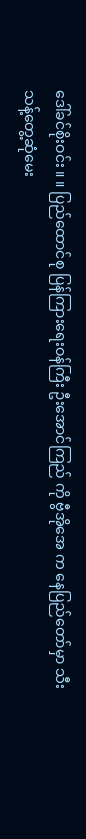ဒေါ်ခင်စိုးဝင်း ။ ။ ပြည်ထောင်စု ပြန်ကြားရေးဝန်ကြီး ဦးအောင်ကြည် ကို ဗွီအိုအေ က နေပြည်တော်မှာ သီးသန့်တွေ့ဆုံမေး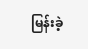မြန်းခဲ့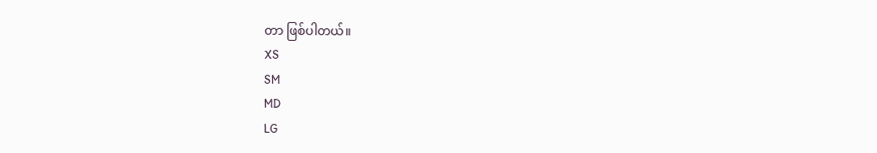တာ ဖြစ်ပါတယ်။
XS
SM
MD
LG